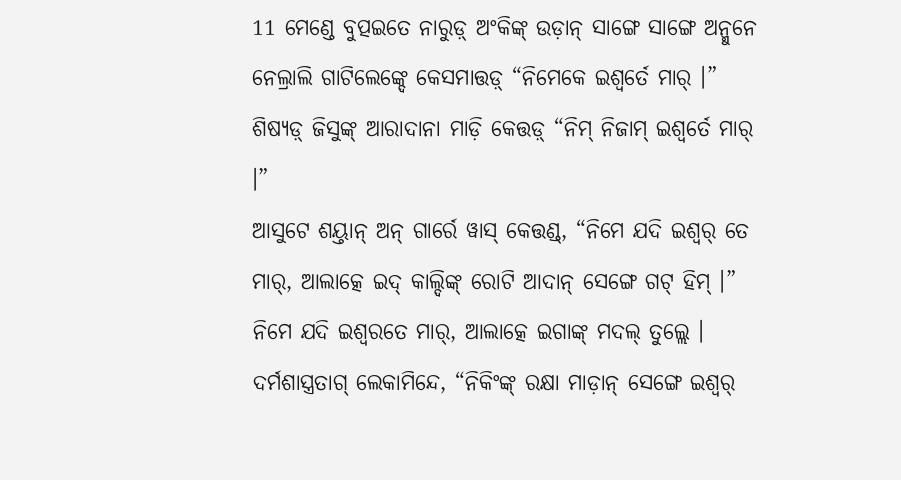11 ମେଣ୍ଡେ ବୁତ୍ପଇତେ ନାରୁଡ଼୍ ଅଂକିଙ୍କ୍ ଉଡ଼ାନ୍ ସାଙ୍ଗେ ସାଙ୍ଗେ ଅନ୍ମୁନେ ନେଲ୍ରାଲି ଗାଟିଲେଙ୍କ୍ଦେ କେସମାତ୍ତଡ଼୍ “ନିମେକେ ଇଶ୍ୱର୍ତେ ମାର୍ ।”
ଶିଷ୍ୟଡ଼୍ ଜିସୁଙ୍କ୍ ଆରାଦାନା ମାଡ଼ି କେତ୍ତଡ଼୍ “ନିମ୍ ନିଜାମ୍ ଇଶ୍ୱର୍ତେ ମାର୍ ।”
ଆସୁଟେ ଶୟ୍ତାନ୍ ଅନ୍ ଗାର୍ରେ ୱାସ୍ କେତ୍ତଣ୍ଡ୍, “ନିମେ ଯଦି ଇଶ୍ୱର୍ ତେ ମାର୍, ଆଲାତ୍କେ ଇଦ୍ କାଲ୍ଦିଙ୍କ୍ ରୋଟି ଆଦାନ୍ ସେଙ୍ଗେ ଗଟ୍ ହିମ୍ ।”
ନିମେ ଯଦି ଇଶ୍ୱରତେ ମାର୍, ଆଲାତ୍କେ ଇଗାଙ୍କ୍ ମଦଲ୍ ତୁଲ୍ଲେ । ଦର୍ମଶାସ୍ତ୍ରତାଗ୍ ଲେକାମିନ୍ଦେ, “ନିକିଂଙ୍କ୍ ରକ୍ଷା ମାଡ଼ାନ୍ ସେଙ୍ଗେ ଇଶ୍ୱର୍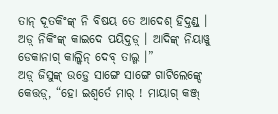ତାନ୍ ଦୂତକିଂଙ୍କ୍ ନି ବିଷୟ ତେ ଆଦେଶ୍ ହିଦ୍ତଣ୍ଡ୍ । ଅଡ଼୍ ନିକିଂଙ୍କ୍ କାଇଦେ ପୟିଦ୍ତଡ଼୍ । ଆଦିଙ୍କ୍ ନିୟାୱୁ ଡେକାନାଗ୍ କାଲ୍କିନ୍ ଦେବ୍ ତାଲ୍ଗ ।”
ଅଡ଼୍ ଜିସୁଙ୍କ୍ ଉଡ଼୍ତେ ସାଙ୍ଗେ ସାଙ୍ଗେ ଗାଟିଲେଙ୍କ୍ଦେ କେତ୍ତଡ଼୍, “ହୋ ଇଶ୍ୱର୍ତେ ମାର୍ ! ମାୟାଗ୍ କଞ୍ଜ୍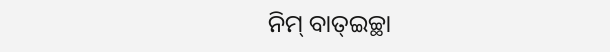ନିମ୍ ବାତ୍ଇଚ୍ଛା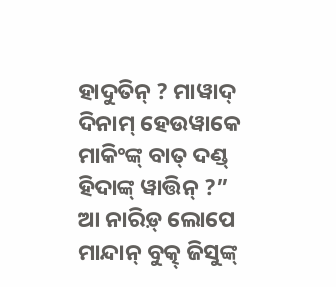ହାଦୁତିନ୍ ? ମାୱାଦ୍ ଦିନାମ୍ ହେଉୱାକେ ମାକିଂଙ୍କ୍ ବାତ୍ ଦଣ୍ଡ୍ ହିଦାଙ୍କ୍ ୱାତ୍ତିନ୍ ?”
ଆ ନାରିଡ଼୍ ଲୋପେ ମାନ୍ଦାନ୍ ବୁତ୍କ୍ ଜିସୁଙ୍କ୍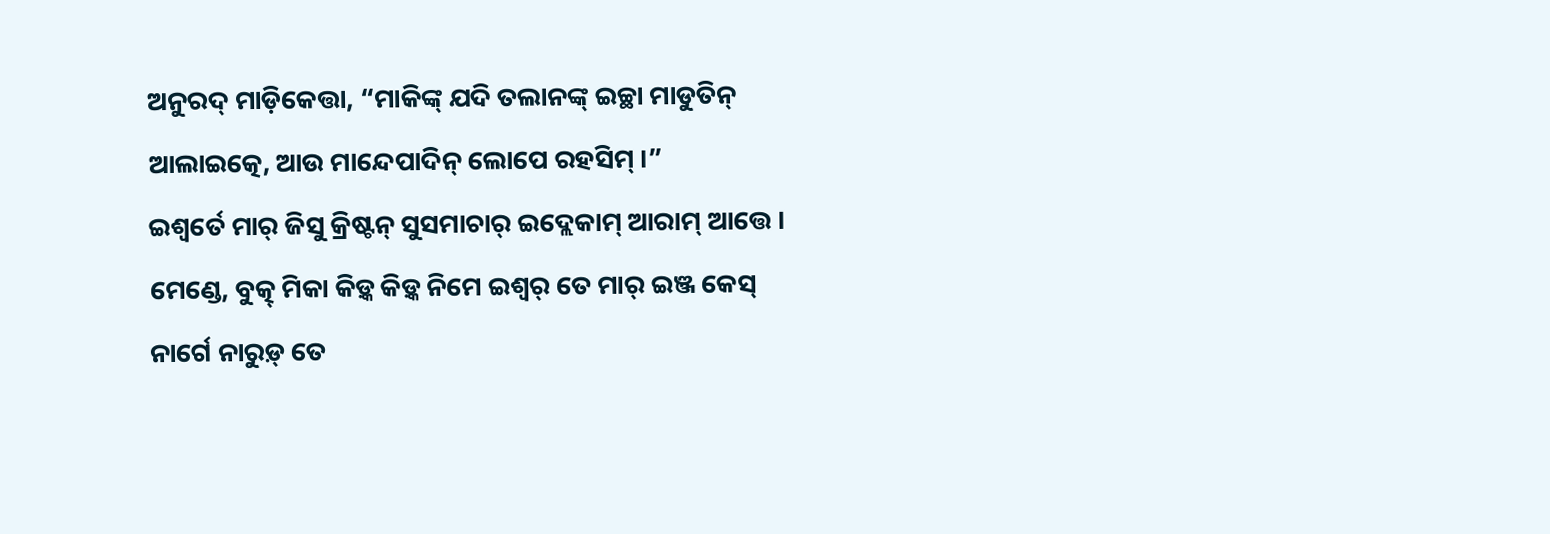ଅନୁରଦ୍ ମାଡ଼ିକେତ୍ତା, “ମାକିଙ୍କ୍ ଯଦି ତଲାନଙ୍କ୍ ଇଚ୍ଛା ମାଡୁତିନ୍ ଆଲାଇତ୍କେ, ଆଉ ମାନ୍ଦେପାଦିନ୍ ଲୋପେ ରହସିମ୍ ।”
ଇଶ୍ୱର୍ତେ ମାର୍ ଜିସୁ କ୍ରିଷ୍ଟନ୍ ସୁସମାଚାର୍ ଇଦ୍ଲେକାମ୍ ଆରାମ୍ ଆତ୍ତେ ।
ମେଣ୍ଡେ, ବୁତ୍କ୍ ମିକା କିଡ଼୍କ କିଡ଼୍କ ନିମେ ଇଶ୍ୱର୍ ତେ ମାର୍ ଇଞ୍ଜ କେସ୍ ନାର୍ଗେ ନାରୁଡ଼୍ ତେ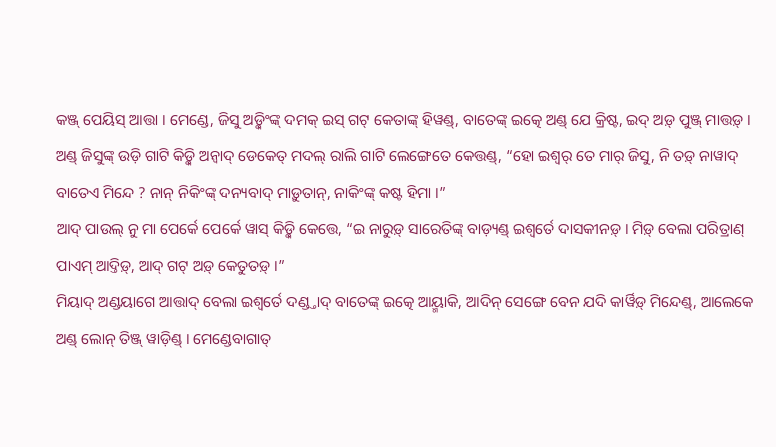କଞ୍ଜ୍ ପେୟିସ୍ ଆତ୍ତା । ମେଣ୍ଡେ, ଜିସୁ ଅଡ଼୍କିଂଙ୍କ୍ ଦମକ୍ ଇସ୍ ଗଟ୍ କେତାଙ୍କ୍ ହିୱଣ୍ଡ୍, ବାତେଙ୍କ୍ ଇତ୍କେ ଅଣ୍ଡ୍ ଯେ କ୍ରିଷ୍ଟ, ଇଦ୍ ଅଡ଼୍ ପୁଞ୍ଜ୍ ମାତ୍ତଡ଼୍ ।
ଅଣ୍ଡ୍ ଜିସୁଙ୍କ୍ ଉଡ଼ି ଗାଟି କିଡ଼୍କି ଅନ୍ୱାଦ୍ ଡେକେତ୍ ମଦଲ୍ ରାଲି ଗାଟି ଲେଙ୍ଗେତେ କେତ୍ତଣ୍ଡ୍, “ହୋ ଇଶ୍ୱର୍ ତେ ମାର୍ ଜିସୁ, ନି ତଡ଼୍ ନାୱାଦ୍ ବାତେଏ ମିନ୍ଦେ ? ନାନ୍ ନିକିଂଙ୍କ୍ ଦନ୍ୟବାଦ୍ ମାଡ଼ୁତାନ୍, ନାକିଂଙ୍କ୍ କଷ୍ଟ ହିମା ।”
ଆଦ୍ ପାଉଲ୍ ନୁ ମା ପେର୍କେ ପେର୍କେ ୱାସ୍ କିଡ଼୍କି କେତ୍ତେ, “ଇ ନାରୁଡ଼୍ ସାରେତିଙ୍କ୍ ବାଡ଼୍ୟଣ୍ଡ୍ ଇଶ୍ୱର୍ତେ ଦାସକୀନଡ଼୍ । ମିଡ଼୍ ବେଲା ପରିତ୍ରାଣ୍ ପାଏମ୍ ଆଦ୍ତିଡ଼୍, ଆଦ୍ ଗଟ୍ ଅଡ଼୍ କେତୁତଡ଼୍ ।”
ମିୟାଦ୍ ଅଣ୍ଡୟାଗେ ଆତ୍ତାଦ୍ ବେଲା ଇଶ୍ୱର୍ତେ ଦଣ୍ଡ୍ତାଦ୍ ବାତେଙ୍କ୍ ଇତ୍କେ ଆୟ୍ମାକି, ଆଦିନ୍ ସେଙ୍ଗେ ବେନ ଯଦି କାର୍ୱିଡ଼୍ ମିନ୍ଦେଣ୍ଡ୍, ଆଲେକେ ଅଣ୍ଡ୍ ଲୋନ୍ ତିଞ୍ଜ୍ ୱାଡ଼ିଣ୍ଡ୍ । ମେଣ୍ଡେବାଗାତ୍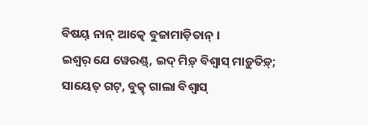ବିଷୟ୍ ନାନ୍ ଆତ୍କେ ବୁଜାମାଡ଼ିତାନ୍ ।
ଇଶ୍ୱର୍ ଯେ ୱେରଣ୍ଡ୍, ଇଦ୍ ମିଡ଼୍ ବିଶ୍ୱାସ୍ ମାଡ଼ୁତିଡ଼୍; ସାୟେତ୍ ଗଟ୍, ବୁତ୍କ୍ ଗାଲା ବିଶ୍ୱାସ୍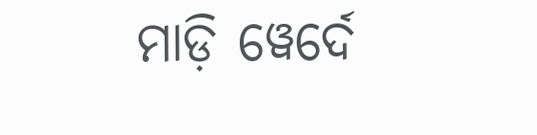ମାଡ଼ି ୱେର୍ଦେ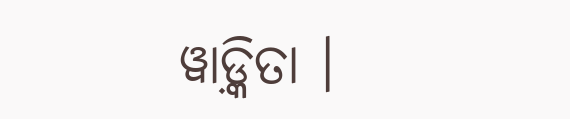ୱାଡ଼୍କିତା ।